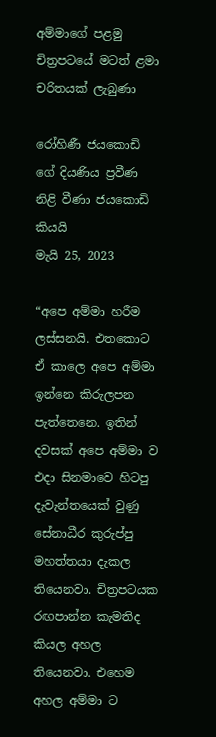අම්මාගේ පළමු චිත්‍රපටයේ මටත් ළමා චරිතයක් ලැබුණා

රෝහිණී ජයකොඩි ගේ දියණිය ප්‍රවීණ නිළි වීණා ජයකොඩි කියයි
මැයි 25, 2023

“අපෙ අම්මා හරීම ලස්සනයි. එතකොට ඒ කාලෙ අපෙ අම්මා ඉන්නෙ කිරුලපන පැත්තෙනෙ. ඉතින් දවසක් අපෙ අම්මා ව එදා සිනමාවෙ හිටපු දැවැන්තයෙක් වුණු සේනාධීර කුරුප්පු මහත්තයා දැකල තියෙනවා. චිත්‍රපටයක රඟපාන්න කැමතිද කියල අහල තියෙනවා. එහෙම අහල අම්මා ට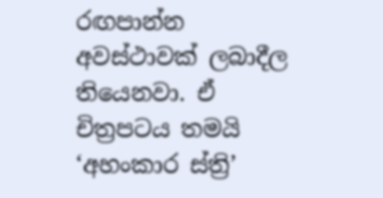රඟපාන්න අවස්ථාවක් ලබාදීල තියෙනවා. ඒ චිත්‍රපටය තමයි ‘අහංකාර ස්ත්‍රි’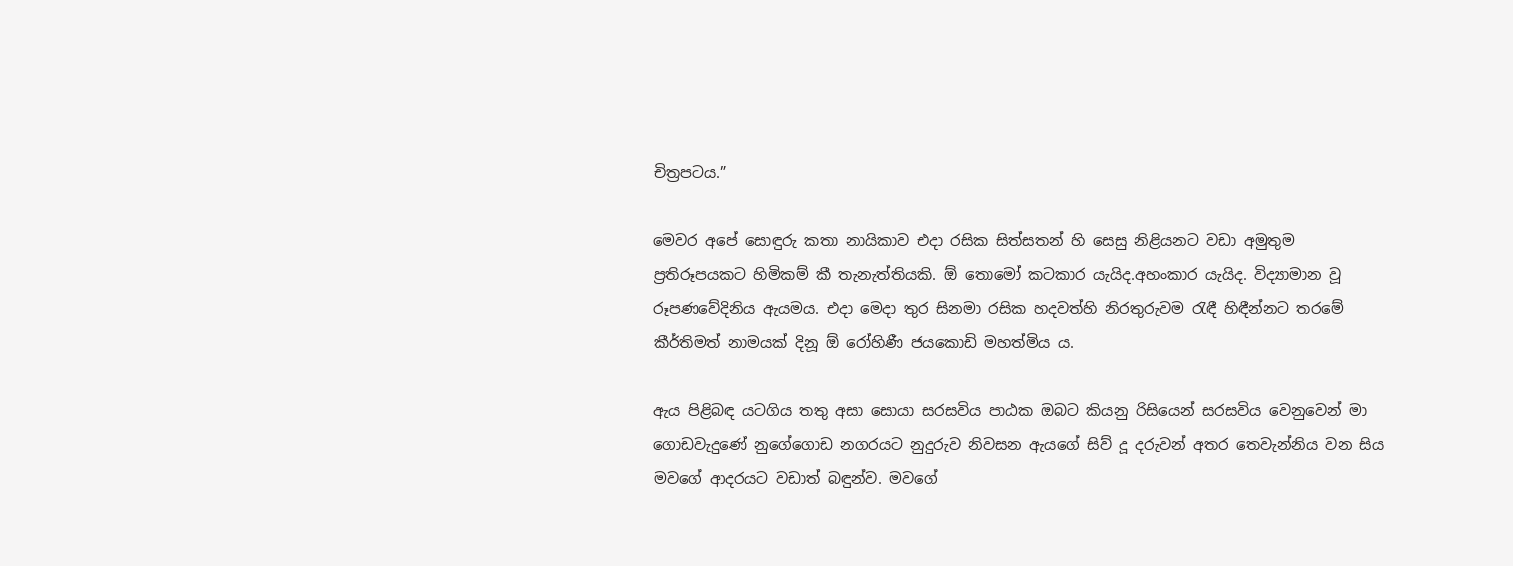චිත්‍රපටය.”

මෙවර අපේ සොඳුරු කතා නායිකාව එදා රසික සිත්සතන් හි සෙසු නිළියනට වඩා අමුතුම ප්‍රතිරූපයකට හිමිකම් කී තැනැත්තියකි. ඕ තොමෝ කටකාර යැයිද.අහංකාර යැයිද. විද්‍යාමාන වූ රූපණවේදිනිය ඇයමය. එදා මෙදා තුර සිනමා රසික හදවත්හි නිරතුරුවම රැඳී හිඳීන්නට තරමේ කීර්තිමත් නාමයක් දිනූ ඕ රෝහිණී ජයකොඩි මහත්මිය ය.

ඇය පිළිබඳ යටගිය තතු අසා සොයා සරසවිය පාඨක ඔබට කියනු රිසියෙන් සරසවිය වෙනුවෙන් මා ගොඩවැදුණේ නුගේගොඩ නගරයට නුදුරුව නිවසන ඇයගේ සිව් දූ දරුවන් අතර තෙවැන්නිය වන සිය මවගේ ආදරයට වඩාත් බඳුන්ව. මවගේ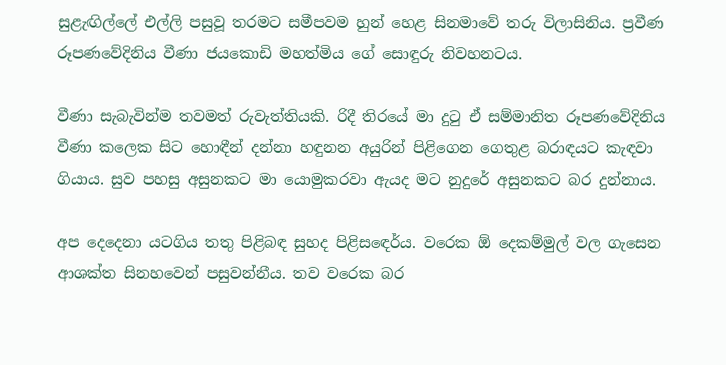සුළැඟිල්ලේ එල්ලි පසුවූ තරමට සමීපවම හුන් හෙළ සිනමාවේ තරු විලාසිනිය. ප්‍රවීණ රූපණවේදිනිය වීණා ජයකොඩි මහත්මිය ගේ සොඳුරු නිවහනටය.

වීණා සැබැවින්ම තවමත් රුවැත්තියකි. රිදී තිරයේ මා දුටු ඒ සම්මානිත රූපණවේදිනිය වීණා කලෙක සිට හොඳීන් දන්නා හඳුනන අයුරින් පිළිගෙන ගෙතුළ බරාඳයට කැඳවා ගියාය. සුව පහසු අසුනකට මා යොමුකරවා ඇයද මට නුදුරේ අසුනකට බර දුන්නාය.

අප දෙදෙනා යටගිය තතු පිළිබඳ සුහද පිළිසඳෙර්ය. වරෙක ඕ දෙකම්මුල් වල ගැසෙන ආශක්ත සිනහවෙන් පසුවන්නීය. තව වරෙක බර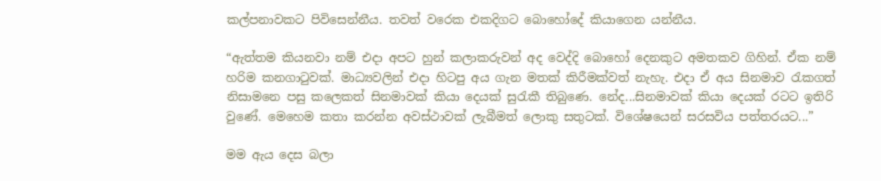කල්පනාවකට පිවිසෙන්නීය. තවත් වරෙක එකදිගට බොහෝදේ කියාගෙන යන්නීය.

“ඇත්තම කියනවා නම් එදා අපට හුන් කලාකරුවන් අද වෙද්දි බොහෝ දෙනකුට අමතකව ගිහින්. ඒක නම් හරිම කනගාටුවක්. මාධ්‍යවලින් එදා හිටපු අය ගැන මතක් කිරීමක්වත් නැහැ. එදා ඒ අය සිනමාව රැකගත් නිසාමනෙ පසු කලෙකත් සිනමාවක් කියා දෙයක් සුරැකී තිබුණෙ. නේද...සිනමාවක් කියා දෙයක් රටට ඉතිරි වුණේ. මෙහෙම කතා කරන්න අවස්ථාවක් ලැබීමත් ලොකු සතුටක්. විශේෂයෙන් සරසවිය පත්තරයට...”

මම ඇය දෙස බලා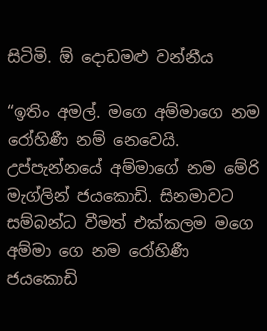සිටිමි. ඕ දොඩමළු වන්නීය

“ඉතිං අමල්. මගෙ අම්මාගෙ නම රෝහිණී නම් නෙවෙයි. උප්පැන්නයේ අම්මාගේ නම මේරි මැග්ලින් ජයකොඩි. සිනමාවට සම්බන්ධ වීමත් එක්කලම මගෙ අම්මා ගෙ නම රෝහිණී ජයකොඩි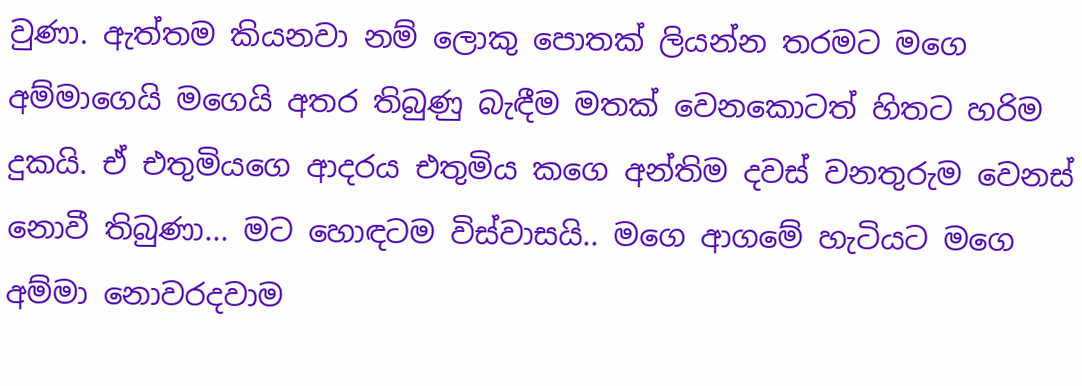වුණා. ඇත්තම කියනවා නම් ලොකු පොතක් ලියන්න තරමට මගෙ අම්මාගෙයි මගෙයි අතර තිබුණු බැඳීම මතක් වෙනකොටත් හිතට හරිම දුකයි. ඒ එතුමියගෙ ආදරය එතුමිය කගෙ අන්තිම දවස් වනතුරුම වෙනස් නොවී තිබුණා... මට හොඳටම විස්වාසයි.. මගෙ ආගමේ හැටියට මගෙ අම්මා නොවරදවාම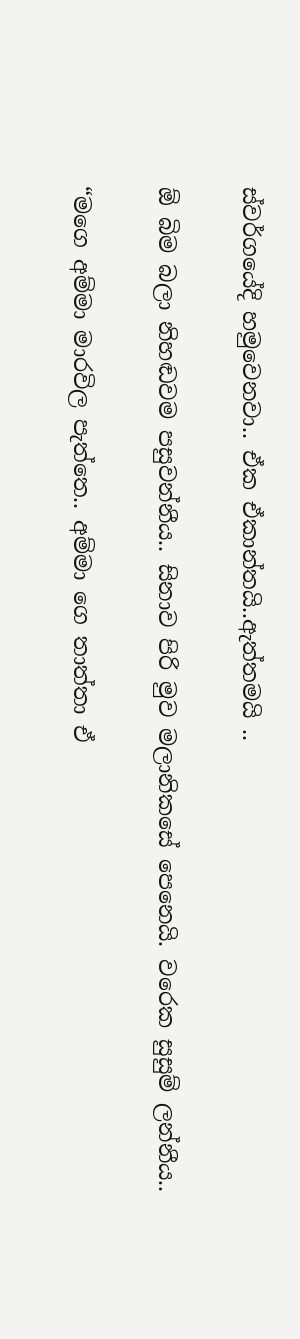ස්වර්ගයේදි හමුවෙනවා.. ඒක ඒකාන්තයි..ඇත්තමයි ..

ඕ බිම බලා නිහඬවම පසුවන්නීය.. සිනාව පිරි මුව මලානිකසේ පෙනෙයි. වරෙක සුසුම් ලන්නීය..

“මගෙ අම්මා මාරවිල පැත්තෙ.. අම්මා ගෙ තාත්තා ඒ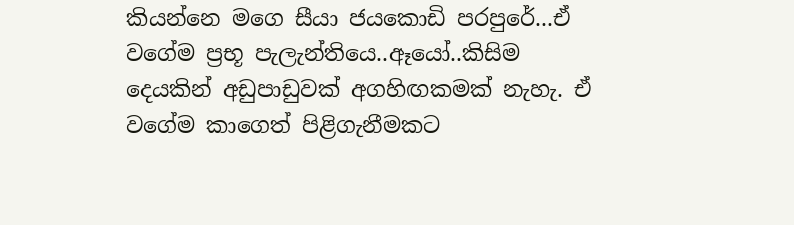කියන්නෙ මගෙ සීයා ජයකොඩි පරපුරේ...ඒ වගේම ප්‍රභූ පැලැන්තියෙ..ඈයෝ..කිසිම දෙයකින් අඩුපාඩුවක් අගහිඟකමක් නැහැ. ඒ වගේම කාගෙත් පිළිගැනීමකට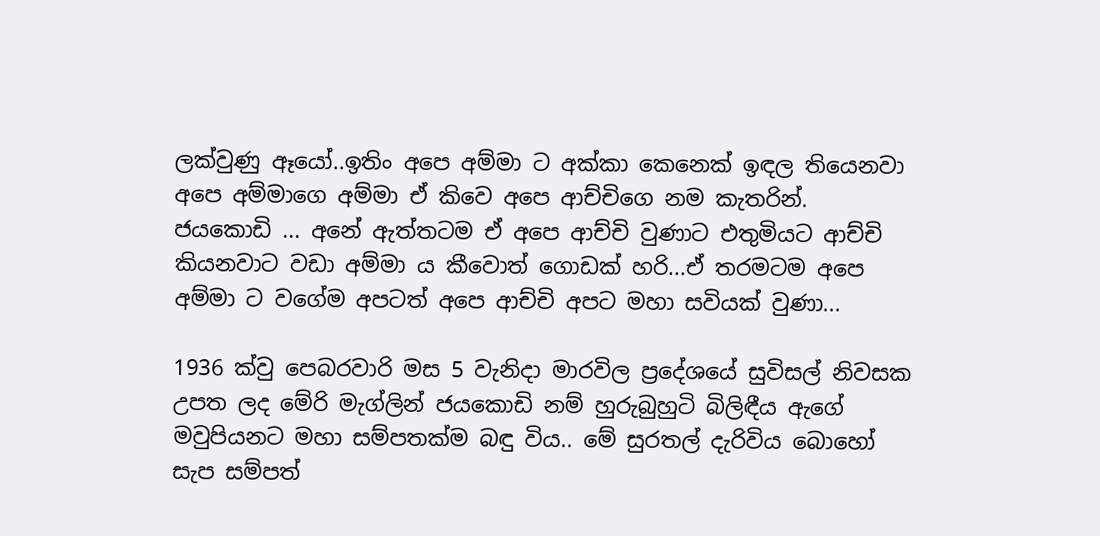ලක්වුණු ඈයෝ..ඉතිං අපෙ අම්මා ට අක්කා කෙනෙක් ඉඳල තියෙනවා අපෙ අම්මාගෙ අම්මා ඒ කිවෙ අපෙ ආච්චිගෙ නම කැතරින්. ජයකොඩි ... අනේ ඇත්තටම ඒ අපෙ ආච්චි වුණාට එතුමියට ආච්චි කියනවාට වඩා අම්මා ය කීවොත් ගොඩක් හරි...ඒ තරමටම අපෙ අම්මා ට වගේම අපටත් අපෙ ආච්චි අපට මහා සවියක් වුණා...

1936 ක්වු පෙබරවාරි මස 5 වැනිදා මාරවිල ප්‍රදේශයේ සුවිසල් නිවසක උපත ලද මේරි මැග්ලින් ජයකොඩි නම් හුරුබුහුටි බිලිඳීය ඇගේ මවුපියනට මහා සම්පතක්ම බඳු විය.. මේ සුරතල් දැරිවිය බොහෝ සැප සම්පත්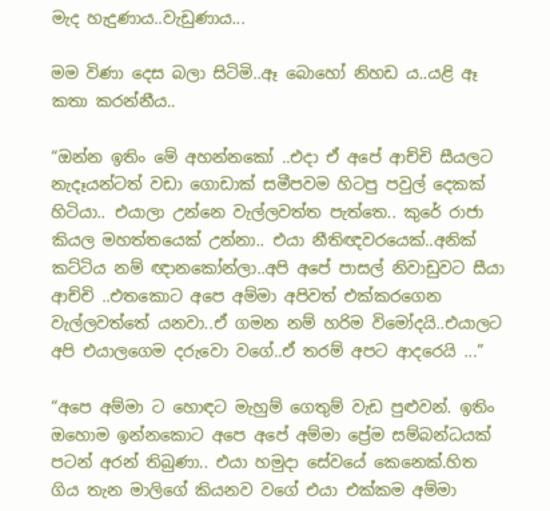මැද හැදුණාය..වැඩුණාය...

මම විණා දෙස බලා සිටිමි..ඈ බොහෝ නිහඩ ය..යළි ඈ කතා කරන්නීය..

“ඔන්න ඉතිං මේ අහන්නකෝ ..එදා ඒ අපේ ආච්චි සීයලට නැදෑයන්ටත් වඩා ගොඩාක් සමීපවම හිටපු පවුල් දෙකක් හිටියා.. එයාලා උන්නෙ වැල්ලවත්ත පැත්තෙ.. කුරේ රාජා කියල මහත්තයෙක් උන්නා.. එයා නීතිඥවරයෙක්..අනික් කට්ටිය නම් ඥානකෝන්ලා..අපි අපේ පාසල් නිවාඩුවට සීයා ආච්චි ..එතකොට අපෙ අම්මා අපිවත් එක්කරගෙන වැල්ලවත්තේ යනවා..ඒ ගමන නම් හරිම විමෝදයි..එයාලට අපි එයාලගෙම දරුවො වගේ..ඒ තරම් අපට ආදරෙයි ...”

“අපෙ අම්මා ට හොඳට මැහුම් ගෙතුම් වැඩ පුළුවන්. ඉතිං ඔහොම ඉන්නකොට අපෙ අපේ අම්මා ප්‍රේම සම්බන්ධයක් පටන් අරන් තිබුණා.. එයා හමුදා සේවයේ කෙනෙක්.හිත ගිය තැන මාලිගේ කියනව වගේ එයා එක්කම අම්මා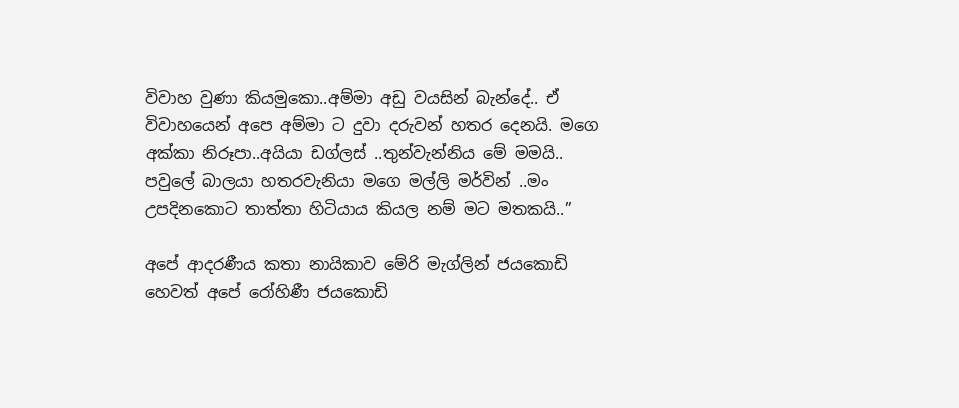විවාහ වුණා කියමුකො..අම්මා අඩු වයසින් බැන්දේ.. ඒ විවාහයෙන් අපෙ අම්මා ට දුවා දරුවන් හතර දෙනයි. මගෙ අක්කා නිරූපා..අයියා ඩග්ලස් ..තුන්වැන්නිය මේ මමයි.. පවුලේ බාලයා හතරවැනියා මගෙ මල්ලි මර්වින් ..මං උපදිනකොට තාත්තා හිටියාය කියල නම් මට මතකයි..”

අපේ ආදරණීය කතා නායිකාව මේරි මැග්ලින් ජයකොඩි හෙවත් අපේ රෝහිණී ජයකොඩි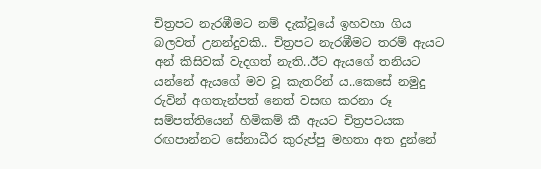චිත්‍රපට නැරඹීමට නම් දැක්වූයේ ඉහවහා ගිය බලවත් උනන්දුවකි.. චිත්‍රපට නැරඹීමට තරම් ඇයට අන් කිසිවක් වැදගත් නැති..ඊට ඇයගේ තනියට යන්නේ ඇයගේ මව වූ කැතරින් ය..කෙසේ නමුදු රුවින් අගතැන්පත් නෙත් වසඟ කරනා රූ සම්පත්තියෙන් හිමිකම් කී ඇයට චිත්‍රපටයක රඟපාන්නට සේනාධීර කුරුප්පු මහතා අත දුන්නේ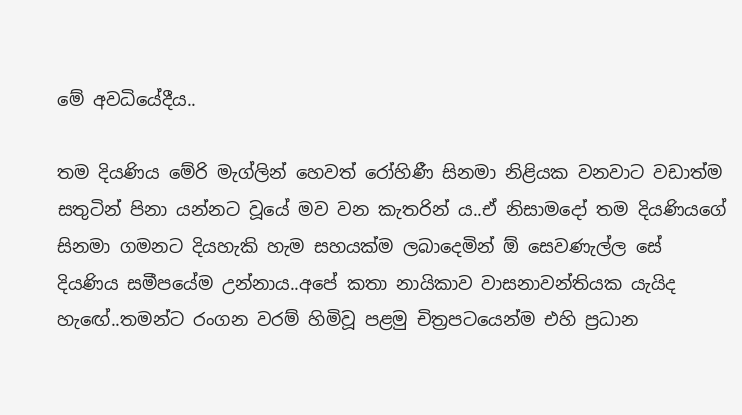මේ අවධියේදීය..

තම දියණිය මේරි මැග්ලින් හෙවත් රෝහිණී සිනමා නිළියක වනවාට වඩාත්ම සතුටින් පිනා යන්නට වූයේ මව වන කැතරින් ය..ඒ නිසාමදෝ තම දියණියගේ සිනමා ගමනට දියහැකි හැම සහයක්ම ලබාදෙමින් ඕ සෙවණැල්ල සේ දියණිය සමීපයේම උන්නාය..අපේ කතා නායිකාව වාසනාවන්තියක යැයිද හැඟේ..තමන්ට රංගන වරම් හිමිවූ පළමු චිත්‍රපටයෙන්ම එහි ප්‍රධාන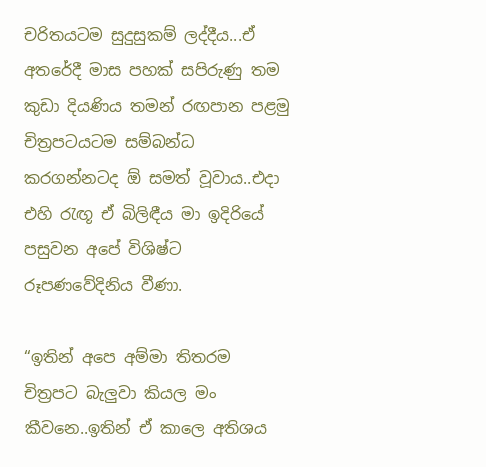චරිතයටම සුදුසුකම් ලද්දීය...ඒ අතරේදී මාස පහක් සපිරුණු තම කුඩා දියණිය තමන් රඟපාන පළමු චිත්‍රපටයටම සම්බන්ධ කරගන්නටද ඕ සමත් වූවාය..එදා එහි රැඟූ ඒ බිලිඳීය මා ඉදිරියේ පසුවන අපේ විශිෂ්ට රූපණවේදිනිය වීණා.

“ඉතින් අපෙ අම්මා තිතරම චිත්‍රපට බැලුවා කියල මං කීවනෙ..ඉතින් ඒ කාලෙ අතිශය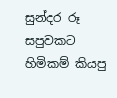සුන්දර රූ සපුවකට හිමිකම් කියපු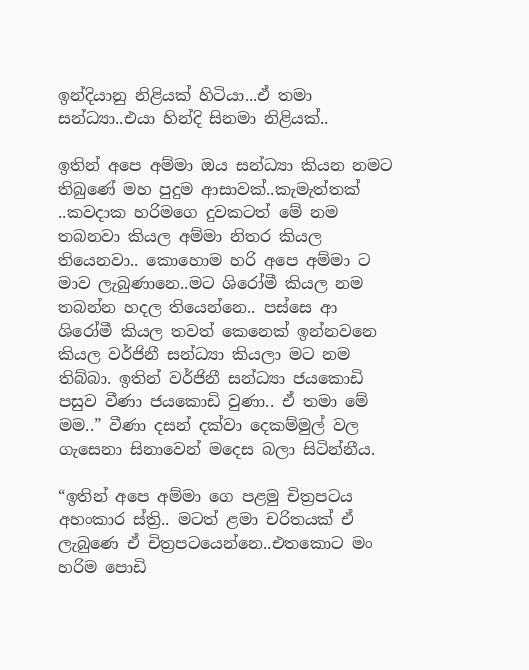ඉන්දියානු නිළියක් හිටියා...ඒ තමා සන්ධ්‍යා..එයා හින්දි සිනමා නිළියක්..

ඉතින් අපෙ අම්මා ඔය සන්ධ්‍යා කියන නමට තිබුණේ මහ පුදුම ආසාවක්..කැමැත්තක් ..කවදාක හරිමගෙ දුවකටත් මේ නම තබනවා කියල අම්මා නිතර කියල තියෙනවා.. කොහොම හරි අපෙ අම්මා ට මාව ලැබුණානෙ..මට ශිරෝමී කියල නම තබන්න හදල තියෙන්නෙ.. පස්සෙ ආ ශිරෝමී කියල තවත් කෙනෙක් ඉන්නවනෙ කියල වර්ජිනී සන්ධ්‍යා කියලා මට නම තිබ්බා. ඉතින් වර්ජිනී සන්ධ්‍යා ජයකොඩි පසුව වීණා ජයකොඩි වුණා.. ඒ තමා මේ මම..” වීණා දසන් දක්වා දෙකම්මුල් වල ගැසෙනා සිනාවෙන් මදෙස බලා සිටින්නීය.

“ඉතින් අපෙ අම්මා ගෙ පළමු චිත්‍රපටය අහංකාර ස්ත්‍රි.. මටත් ළමා චරිතයක් ඒ ලැබුණෙ ඒ චිත්‍රපටයෙන්නෙ..එතකොට මං හරිම පොඩි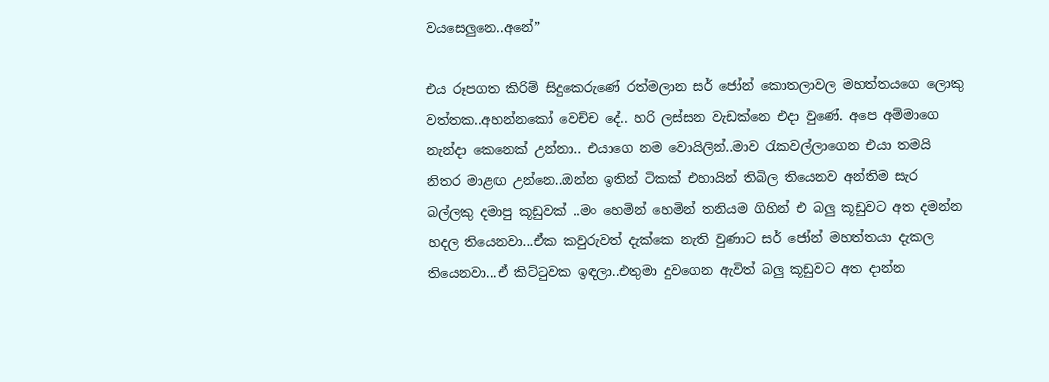වයසෙලුනෙ..අනේ”

එය රූපගත කිරිම් සිදුකෙරුණේ රත්මලාන සර් ජෝන් කොතලාවල මහත්තයගෙ ලොකු වත්තක..අහන්නකෝ වෙච්ච දේ.. හරි ලස්සන වැඩක්නෙ එදා වුණේ. අපෙ අම්මාගෙ නැන්දා කෙනෙක් උන්නා.. එයාගෙ නම වොයිලින්..මාව රැකවල්ලාගෙන එයා තමයි නිතර මාළඟ උන්නෙ..ඔන්න ඉතින් ටිකක් එහායින් තිබිල තියෙනව අන්තිම සැර බල්ලකු දමාපු කූඩුවක් ..මං හෙමින් හෙමින් තනියම ගිහින් එ බලු කූඩුවට අත දමන්න හදල තියෙනවා...ඒක කවුරුවත් දැක්කෙ නැති වුණාට සර් ජෝන් මහත්තයා දැකල තියෙනවා...ඒ කිට්ටුවක ඉඳලා..එතුමා දුවගෙන ඇවිත් බලු කූඩුවට අත දාන්න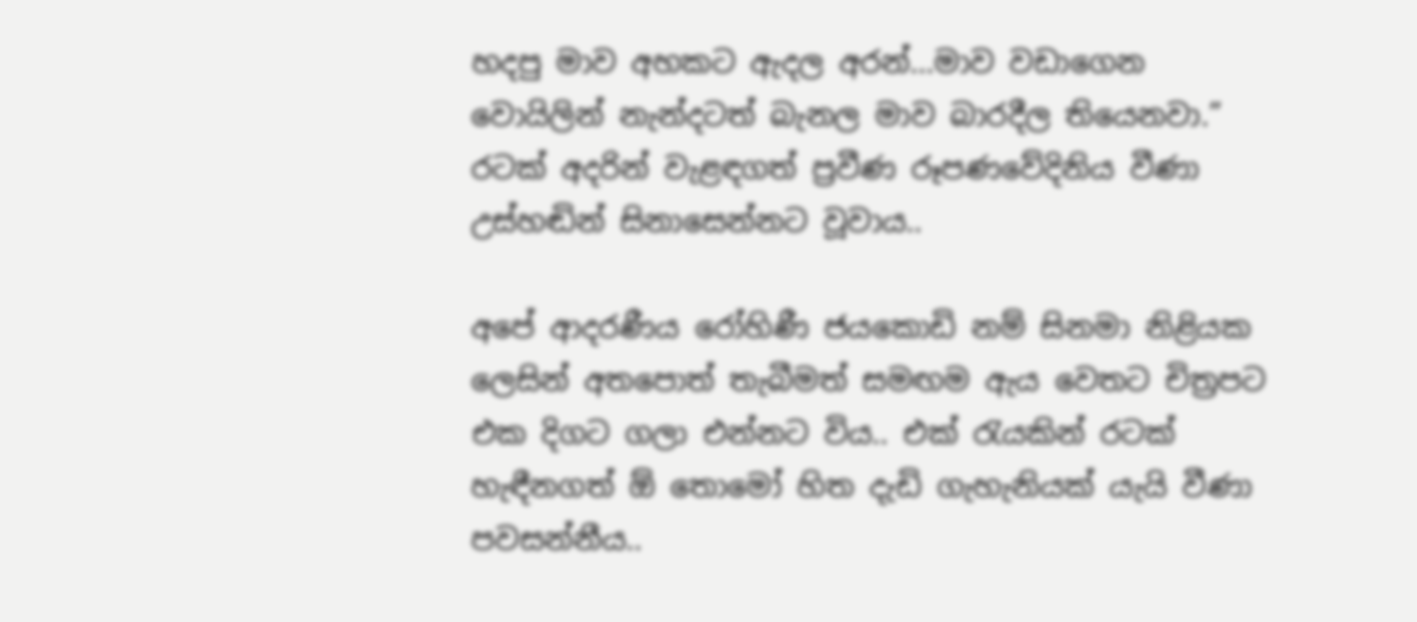හදපු මාව අහකට ඇදල අරන්...මාව වඩාගෙන වොයිලින් නැන්දටත් බැනල මාව බාරදීල තියෙනවා.” රටක් අදරින් වැළඳගත් ප්‍රවීණ රූපණවේදිනිය වීණා උස්හඬින් සිනාසෙන්නට වූවාය..

අපේ ආදරණීය රෝහිණී ජයකොඩි නම් සිනමා නිළියක ලෙසින් අතපොත් තැබීමත් සමඟම ඇය වෙතට චිත්‍රපට එක දිගට ගලා එන්නට විය.. එක් රැයකින් රටක් හැඳීනගත් ඕ තොමෝ හිත දැඩි ගැහැනියක් යැයි වීණා පවසන්නීය..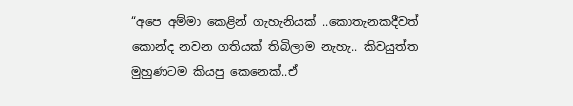“අපෙ අම්මා කෙළින් ගැහැනියක් ..කොතැනකදීවත් කොන්ද නවන ගතියක් තිබිලාම නැහැ.. කිවයුත්ත මුහුණටම කියපු කෙනෙක්..ඒ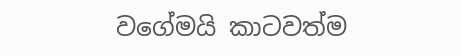වගේමයි කාටවත්ම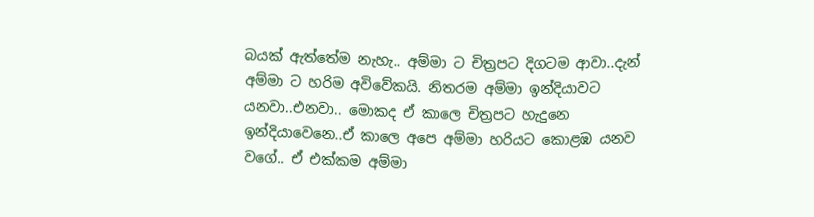බයක් ඇත්තේම නැහැ.. අම්මා ට චිත්‍රපට දිගටම ආවා..දැන් අම්මා ට හරිම අවිවේකයි. නිතරම අම්මා ඉන්දියාවට යනවා..එනවා.. මොකද ඒ කාලෙ චිත්‍රපට හැදුනෙ ඉන්දියාවෙනෙ..ඒ කාලෙ අපෙ අම්මා හරියට කොළඹ යනව වගේ.. ඒ එක්කම අම්මා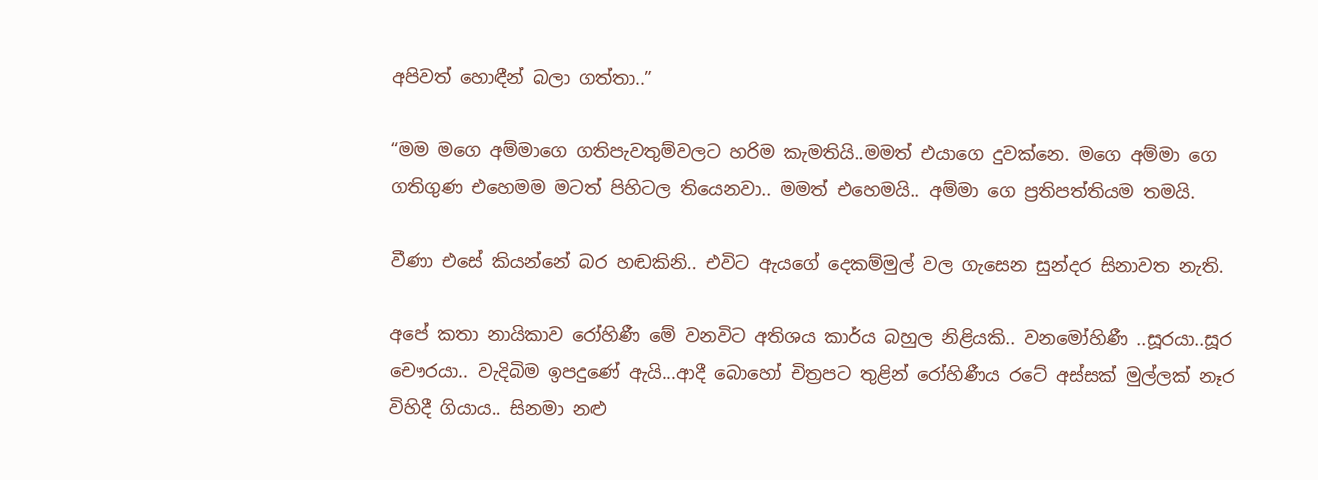අපිවත් හොඳීන් බලා ගත්තා..”

“මම මගෙ අම්මාගෙ ගතිපැවතුම්වලට හරිම කැමතියි..මමත් එයාගෙ දුවක්නෙ. මගෙ අම්මා ගෙ ගතිගුණ එහෙමම මටත් පිහිටල තියෙනවා.. මමත් එහෙමයි.. අම්මා ගෙ ප්‍රතිපත්තියම තමයි.

වීණා එසේ කියන්නේ බර හඬකිනි.. එවිට ඇයගේ දෙකම්මුල් වල ගැසෙන සුන්දර සිනාවත නැති.

අපේ කතා නායිකාව රෝහිණී මේ වනවිට අතිශය කාර්ය බහුල නිළියකි.. වනමෝහිණී ..සූරයා..සූර චෞරයා.. වැදිබිම ඉපදුණේ ඇයි...ආදී බොහෝ චිත්‍රපට තුළින් රෝහිණීය රටේ අස්සක් මුල්ලක් නෑර විහිදී ගියාය.. සිනමා නළු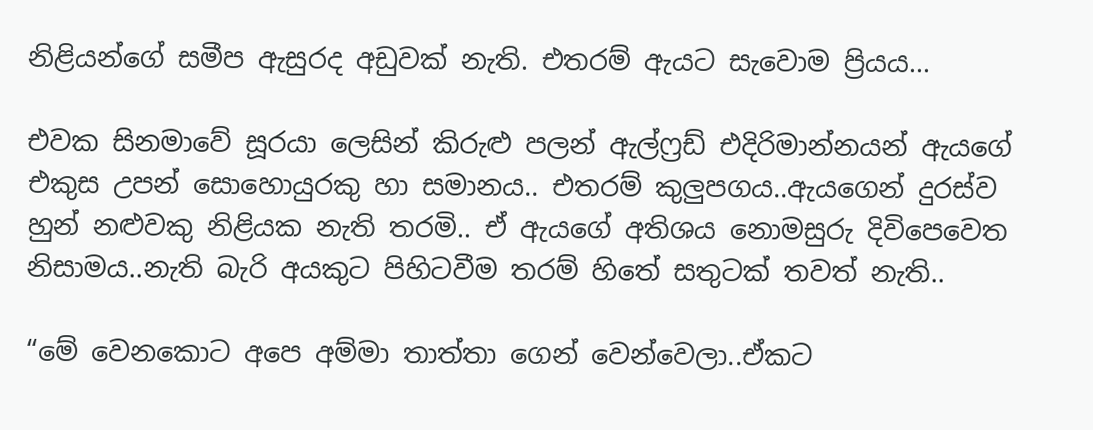නිළියන්ගේ සමීප ඇසුරද අඩුවක් නැති. එතරම් ඇයට සැවොම ප්‍රියය...

එවක සිනමාවේ සූරයා ලෙසින් කිරුළු පලන් ඇල්ෆ්‍රඩ් එදිරිමාන්නයන් ඇයගේ එකුස උපන් සොහොයුරකු හා සමානය.. එතරම් කුලුපගය..ඇයගෙන් දුරස්ව හුන් නළුවකු නිළියක නැති තරමි.. ඒ ඇයගේ අතිශය නොමසුරු දිවිපෙවෙත නිසාමය..නැති බැරි අයකුට පිහිටවීම තරම් හිතේ සතුටක් තවත් නැති..

“මේ වෙනකොට අපෙ අම්මා තාත්තා ගෙන් වෙන්වෙලා..ඒකට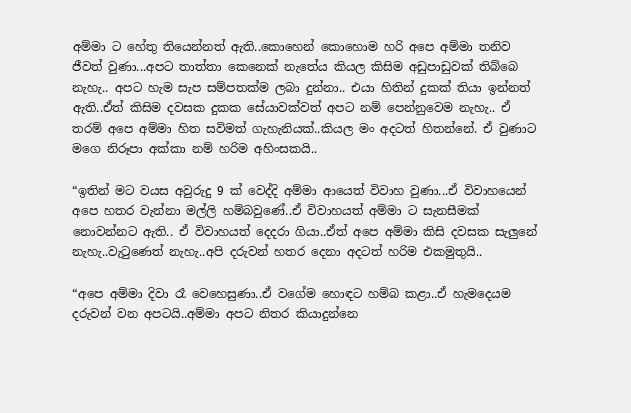අම්මා ට හේතු තියෙන්නත් ඇති..කොහෙන් කොහොම හරි අපෙ අම්මා තනිව ජීවත් වුණා...අපට තාත්තා කෙනෙක් නැතේය කියල කිසිම අඩුපාඩුවක් තිබ්බෙ නැහැ.. අපට හැම සැප සම්පතක්ම ලබා දුන්නා.. එයා හිතින් දුකක් තියා ඉන්නත් ඇති..ඒත් කිසිම දවසක දුකක සේයාවක්වත් අපට නම් පෙන්නුවෙම නැහැ.. ඒ තරම් අපෙ අම්මා හිත සවිමත් ගැහැනියක්..කියල මං අදටත් හිතන්නේ. ඒ වුණාට මගෙ නිරූපා අක්කා නම් හරිම අහිංසකයි..

“ඉතින් මට වයස අවුරුදු 9 ක් වෙද්දි අම්මා ආයෙත් විවාහ වුණා...ඒ විවාහයෙන් අපෙ හතර වැන්නා මල්ලි හම්බවුණේ..ඒ විවාහයත් අම්මා ට සැනසීමක් නොවන්නට ඇති.. ඒ විවාහයත් දෙදරා ගියා..ඒත් අපෙ අම්මා කිසි දවසක සැලුනේ නැහැ..වැටුණෙත් නැහැ..අපි දරුවන් හතර දෙනා අදටත් හරිම එකමුතුයි..

“අපෙ අම්මා දිවා රෑ වෙහෙසුණා..ඒ වගේම හොඳට හම්බ කළා..ඒ හැමදෙයම දරුවන් වන අපටයි..අම්මා අපට නිතර කියාදුන්නෙ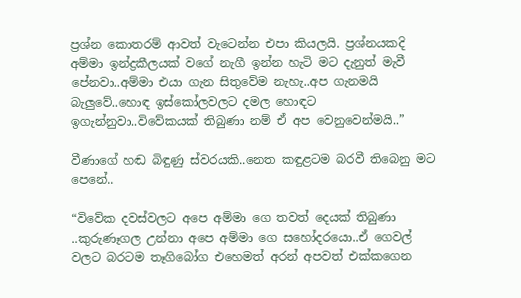ප්‍රශ්න කොතරම් ආවත් වැටෙන්න එපා කියලයි. ප්‍රශ්නයකදි අම්මා ඉන්ද්‍රකීලයක් වගේ නැගී ඉන්න හැටි මට දැනුත් මැවී පේනවා..අම්මා එයා ගැන සිතුවේම නැහැ..අප ගැනමයි බැලුවේ..හොඳ ඉස්කෝලවලට දමල හොඳට ඉගැන්නුවා..විවේකයක් තිබුණා නම් ඒ අප වෙනුවෙන්මයි..”

වීණාගේ හඬ බිඳුණු ස්වරයකි..නෙත කඳුළටම බරවී තිබෙනු මට පෙනේ..

“විවේක දවස්වලට අපෙ අම්මා ගෙ තවත් දෙයක් තිබුණා ..කුරුණෑගල උන්නා අපෙ අම්මා ගෙ සහෝදරයො..ඒ ගෙවල් වලට බරටම තෑගිබෝග එහෙමත් අරන් අපවත් එක්කගෙන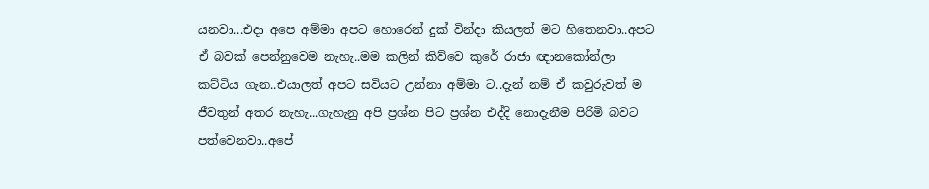යනවා...එදා අපෙ අම්මා අපට හොරෙන් දුක් වින්දා කියලත් මට හිතෙනවා..අපට ඒ බවක් පෙන්නුවෙම නැහැ..මම කලින් කිව්වෙ කුරේ රාජා ඥානකෝන්ලා කට්ටිය ගැන..එයාලත් අපට සවියට උන්නා අම්මා ට..දැන් නම් ඒ කවුරුවත් ම ජීවතුන් අතර නැහැ...ගැහැනු අපි ප්‍රශ්න පිට ප්‍රශ්න එද්දි නොදැනීම පිරිමි බවට පත්වෙනවා..අපේ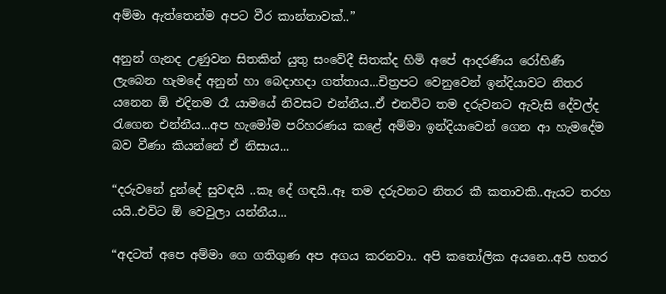අම්මා ඇත්තෙන්ම අපට වීර කාන්තාවක්..”

අනුන් ගැනද උණුවන සිතකින් යුතු සංවේදී සිතක්ද හිමි අපේ ආදරණීය රෝහිණී ලැබෙන හැමදේ අනුන් හා බෙදාහදා ගත්තාය...චිත්‍රපට වෙනුවෙන් ඉන්දියාවට නිතර යනෙන ඕ එදිනම රෑ යාමයේ නිවසට එන්නීය..ඒ එනවිට තම දරුවනට ඇවැසි දේවල්ද රැගෙන එන්නීය...අප හැමෝම පරිහරණය කළේ අම්මා ඉන්දියාවෙන් ගෙන ආ හැමදේම බව වීණා කියන්නේ ඒ නිසාය...

“දරුවනේ දුන්දේ සුවඳයි ..කෑ දේ ගඳයි..ඈ තම දරුවනට නිතර කී කතාවකි..ඇයට තරහ යයි..එවිට ඕ වෙවුලා යන්නීය...

“අදටත් අපෙ අම්මා ගෙ ගතිගුණ අප අගය කරනවා.. අපි කතෝලික අයනෙ..අපි හතර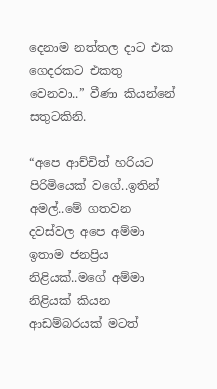දෙනාම නත්තල දාට එක ගෙදරකට එකතු වෙනවා..” වීණා කියන්නේ සතුටකිනි.

“අපෙ ආච්චිත් හරියට පිරිමියෙක් වගේ..ඉතින් අමල්..මේ ගතවන දවස්වල අපෙ අම්මා ඉතාම ජනප්‍රිය නිළියක්..මගේ අම්මා නිළියක් කියන ආඩම්බරයක් මටත්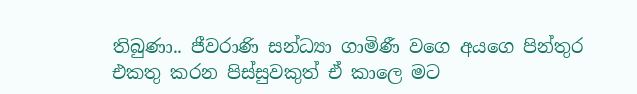තිබුණා.. ජීවරාණි සන්ධ්‍යා ගාමිණී වගෙ අයගෙ පින්තුර එකතු කරන පිස්සුවකුත් ඒ කාලෙ මට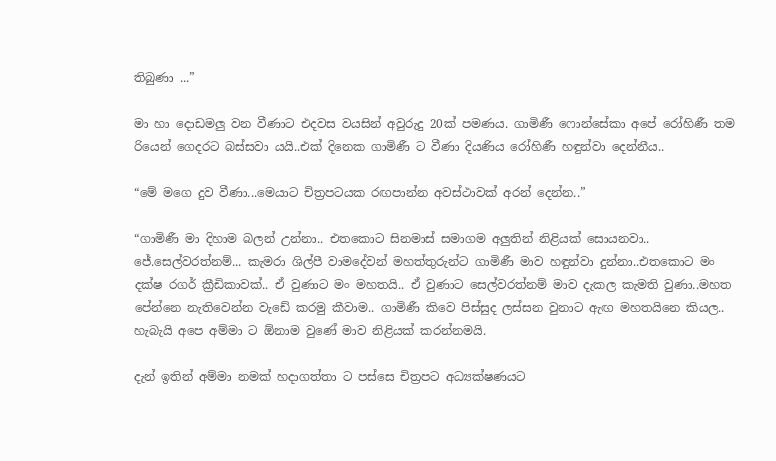තිබුණා ...”

මා හා දොඩමලු වන වීණාට එදවස වයසින් අවුරුදු 20ක් පමණය. ගාමිණී ෆොන්සේකා අපේ රෝහිණී තම රියෙන් ගෙදරට බස්සවා යයි..එක් දිනෙක ගාමිණී ට වීණා දියණිය රෝහිණී හඳුන්වා දෙන්නීය..

“මේ මගෙ දුව වීණා...මෙයාට චිත්‍රපටයක රඟපාන්න අවස්ථාවක් අරන් දෙන්න..”

“ගාමිණී මා දිහාම බලන් උන්නා.. එතකොට සිනමාස් සමාගම අලුතින් නිළියක් සොයනවා.. ජේ.සෙල්වරත්නම්... කැමරා ශිල්පී වාමදේවන් මහත්තුරුන්ට ගාමිණී මාව හඳුන්වා දුන්නා..එතකොට මං දක්ෂ රගර් ක්‍රීඩිකාවක්.. ඒ වුණාට මං මහතයි.. ඒ වුණාට සෙල්වරත්නම් මාව දැකල කැමති වුණා..මහත පේන්නෙ නැතිවෙන්න වැඩේ කරමු කීවාම.. ගාමිණී කිවෙ පිස්සුද ලස්සන වුනාට ඇඟ මහතයිනෙ කියල.. හැබැයි අපෙ අම්මා ට ඕනාම වුණේ මාව නිළියක් කරන්නමයි.

දැන් ඉතින් අම්මා නමක් හදාගත්තා ට පස්සෙ චිත්‍රපට අධ්‍යක්ෂණයට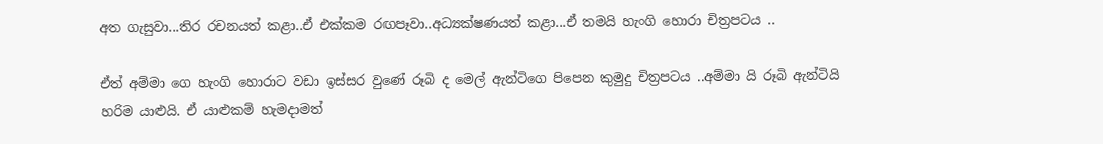අත ගැසුවා...තිර රචනයත් කළා..ඒ එක්කම රඟපෑවා..අධ්‍යක්ෂණයත් කළා...ඒ තමයි හැංගි හොරා චිත්‍රපටය ..

ඒත් අම්මා ගෙ හැංගි හොරාට වඩා ඉස්සර වුණේ රූබි ද මෙල් ඇන්ටිගෙ පිපෙන කුමුදු චිත්‍රපටය ..අම්මා යි රූබි ඇන්ටියි හරිම යාළුයි. ඒ යාළුකම් හැමදාමත්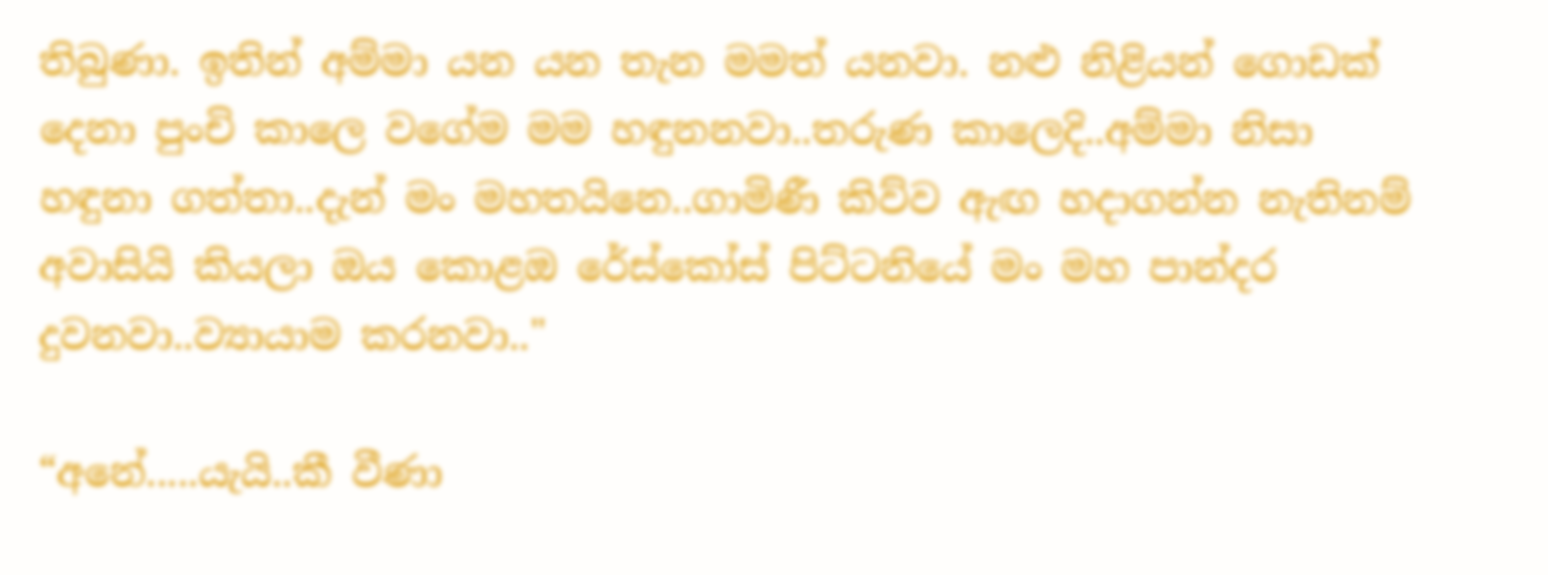තිබුණා. ඉතින් අම්මා යන යන තැන මමත් යනවා. නළු නිළියන් ගොඩක් දෙනා පුංචි කාලෙ වගේම මම හඳුනනවා..තරුණ කාලෙදි..අම්මා නිසා හඳුනා ගත්තා..දැන් මං මහතයිනෙ..ගාමිණී කිව්ව ඇඟ හදාගන්න නැතිනම් අවාසියි කියලා ඔය කොළඔ රේස්කෝස් පිට්ටනියේ මං මහ පාන්දර දුවනවා..ව්‍යායාම කරනවා.."

“අනේ.....යැයි..කී වීණා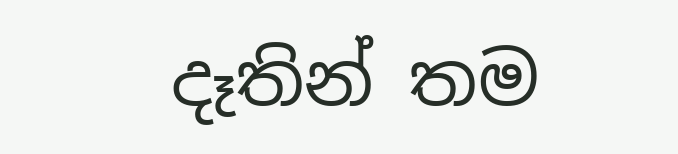දෑතින් තම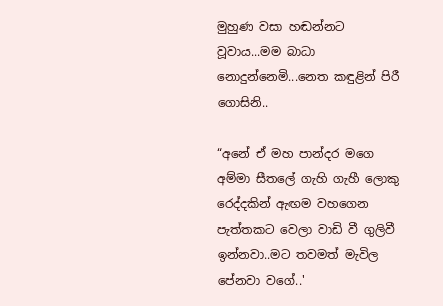මුහුණ වසා හඬන්නට වූවාය...මම බාධා නොදුන්නෙමි...නෙත කඳුළින් පිරී ගොසිනි..

“අනේ ඒ මහ පාන්දර මගෙ අම්මා සීතලේ ගැහි ගැහී ලොකු රෙද්දකින් ඇඟම වහගෙන පැත්තකට වෙලා වාඩි වී ගුලිවී ඉන්නවා..මට තවමත් මැවිල පේනවා වගේ..'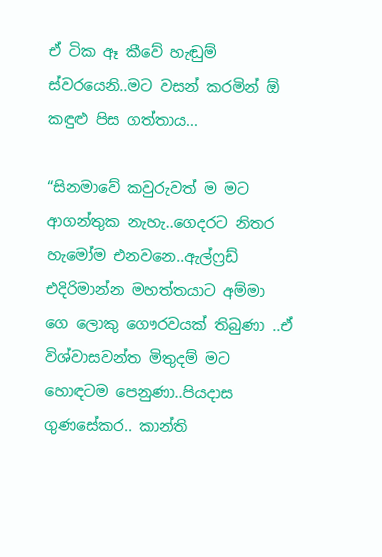ඒ ටික ඈ කීවේ හැඬුම් ස්වරයෙනි..මට වසන් කරමින් ඕ කඳුළු පිස ගත්තාය...

“සිනමාවේ කවුරුවත් ම මට ආගන්තුක නැහැ..ගෙදරට නිතර හැමෝම එනවනෙ..ඇල්ෆ්‍රඩ් එදිරිමාන්න මහත්තයාට අම්මා ගෙ ලොකු ගෞරවයක් තිබුණා ..ඒ විශ්වාසවන්ත මිතුදම් මට හොඳටම පෙනුණා..පියදාස ගුණසේකර.. කාන්ති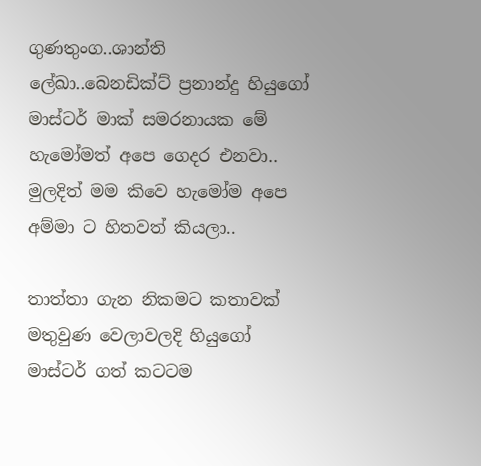ගුණතුංග..ශාන්ති ලේඛා..බෙනඩික්ට් ප්‍රනාන්දු හියුගෝ මාස්ටර් මාක් සමරනායක මේ හැමෝමත් අපෙ ගෙදර එනවා.. මුලදිත් මම කිවෙ හැමෝම අපෙ අම්මා ට හිතවත් කියලා..

තාත්තා ගැන නිකමට කතාවක් මතුවුණ වෙලාවලදි හියුගෝ මාස්ටර් ගත් කටටම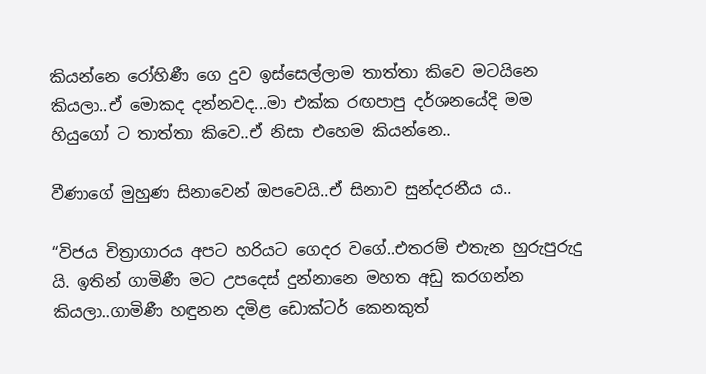කියන්නෙ රෝහිණී ගෙ දුව ඉස්සෙල්ලාම තාත්තා කිවෙ මටයිනෙ කියලා..ඒ මොකද දන්නවද...මා එක්ක රඟපාපු දර්ශනයේදි මම හියුගෝ ට තාත්තා කිවෙ..ඒ නිසා එහෙම කියන්නෙ..

වීණාගේ මුහුණ සිනාවෙන් ඔපවෙයි..ඒ සිනාව සුන්දරනීය ය..

“විජය චිත්‍රාගාරය අපට හරියට ගෙදර වගේ..එතරම් එතැන හුරුපුරුදු යි. ඉතින් ගාමිණී මට උපදෙස් දුන්නානෙ මහත අඩු කරගන්න කියලා..ගාමිණී හඳුනන දමිළ ඩොක්ටර් කෙනකුත්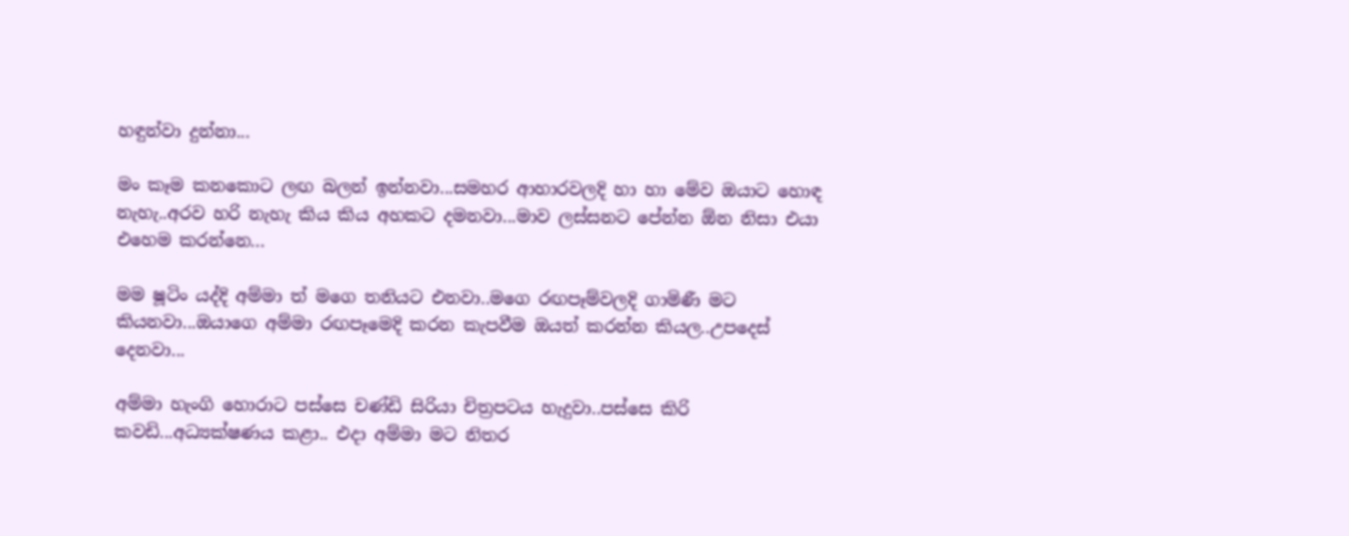හඳුන්වා දුන්නා...

මං කෑම කනකොට ලඟ බලන් ඉන්නවා...සමහර ආහාරවලදි හා හා මේව ඔයාට හොඳ නැහැ..අරව හරි නැහැ කිය කිය අහකට දමනවා...මාව ලස්සනට පේන්න ඕන නිසා එයා එහෙම කරන්නෙ...

මම ෂූටිං යද්දි අම්මා ත් මගෙ තනියට එනවා..මගෙ රඟපෑම්වලදි ගාමිණී මට කියනවා...ඔයාගෙ අම්මා රඟපෑමෙදි කරන කැපවීම ඔයත් කරන්න කියල..උපදෙස් දෙනවා...

අම්මා හැංගි හොරාට පස්සෙ චණ්ඩි සිරියා චිත්‍රපටය හැදුවා..පස්සෙ කිරි කවඩි...අධ්‍යක්ෂණය කළා.. එදා අම්මා මට නිතර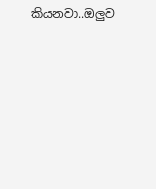කියනවා..ඔලුව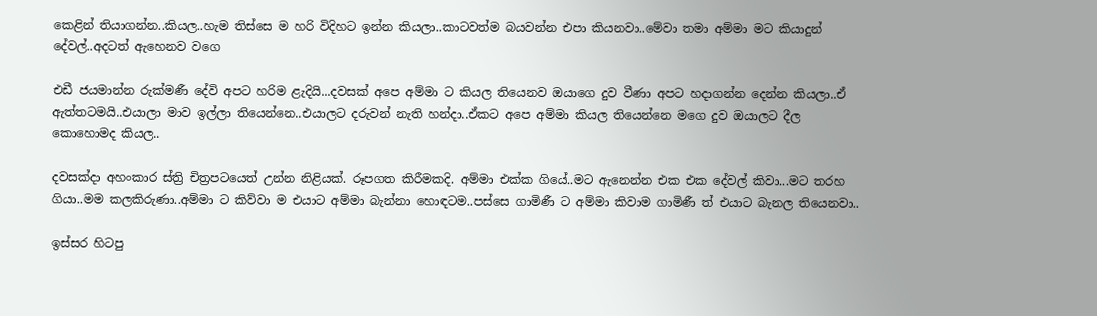කෙළින් තියාගන්න..කියල..හැම තිස්සෙ ම හරි විදිහට ඉන්න කියලා..කාටවත්ම බයවන්න එපා කියනවා..මේවා තමා අම්මා මට කියාදුන් දේවල්..අදටත් ඇහෙනව වගෙ

එඩී ජයමාන්න රුක්මණී දේවි අපට හරිම ළැදියි...දවසක් අපෙ අම්මා ට කියල තියෙනව ඔයාගෙ දුව වීණා අපට හදාගන්න දෙන්න කියලා..ඒ ඇත්තටමයි..එයාලා මාව ඉල්ලා තියෙන්නෙ..එයාලට දරුවන් නැති හන්දා..ඒකට අපෙ අම්මා කියල තියෙන්නෙ මගෙ දුව ඔයාලට දීල කොහොමද කියල..

දවසක්දා අහංකාර ස්ත්‍රි චිත්‍රපටයෙත් උන්න නිළියක්. රූපගත කිරීමකදි. අම්මා එක්ක ගියේ..මට ඇනෙන්න එක එක දේවල් කිවා...මට තරහ ගියා..මම කලකිරුණා..අම්මා ට කිව්වා ම එයාට අම්මා බැන්නා හොඳටම..පස්සෙ ගාමිණී ට අම්මා කිවාම ගාමිණී ත් එයාට බැනල තියෙනවා..

ඉස්සර හිටපු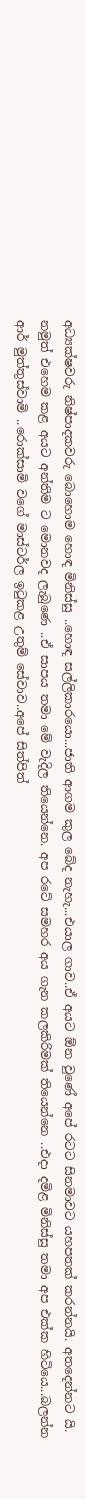අධ්‍යක්ෂවරු නිෂ්පාදකවරු බොහොම හොඳ මිනිස්සු ..හොඳ සල්ලිකාරයො...ජාති ආගම කුල බේද නැහැ...එයාල ගාව..ඒ අයට ඕන වුණේ අපේ රටට සිනමාවට යහපතක් කරන්නයි. අතදෙන්නට යි. නමුත් එහෙම කළ අයට අන්තිම ට මොනවද ලැබුණෙ ..ඒ සාපය තමා මේ වැදිල තියෙන්නෙ. අප රටේ සමහර අය ගැන කලකිරිමක් තියෙන්නෙ ..එදා දමිළ මිනිස්සු තමා අප එක්ක හිටියෙ...බලන්න ආර් මුත්තුස්වාමි ..රොක්සාමි වගේ මාස්ටර්ල ඉටුකළ උතුම් සේවාව..අපේ සිත්පිත්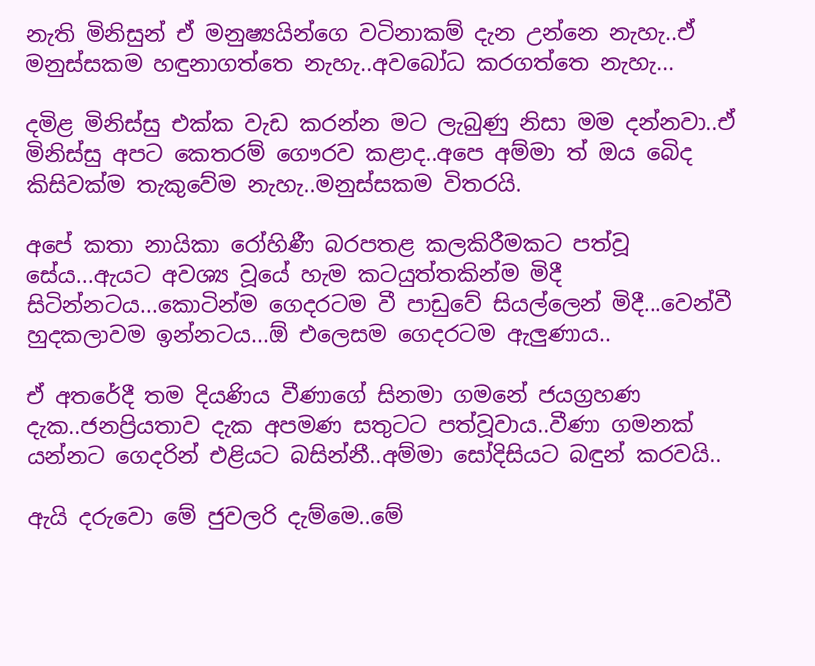නැති මිනිසුන් ඒ මනුෂ්‍යයින්ගෙ වටිනාකම් දැන උන්නෙ නැහැ..ඒ මනුස්සකම හඳුනාගත්තෙ නැහැ..අවබෝධ කරගත්තෙ නැහැ...

දමිළ මිනිස්සු එක්ක වැඩ කරන්න මට ලැබුණු නිසා මම දන්නවා..ඒ මිනිස්සු අපට කෙතරම් ගෞරව කළාද..අපෙ අම්මා ත් ඔය බෙිද කිසිවක්ම තැකුවේම නැහැ..මනුස්සකම විතරයි.

අපේ කතා නායිකා රෝහිණී බරපතළ කලකිරීමකට පත්වූ සේය...ඇයට අවශ්‍ය වූයේ හැම කටයුත්තකින්ම මිදී සිටින්නටය...කොටින්ම ගෙදරටම වී පාඩුවේ සියල්ලෙන් මිදී...වෙන්වී හුදකලාවම ඉන්නටය...ඕ එලෙසම ගෙදරටම ඇලුණාය..

ඒ අතරේදී තම දියණිය වීණාගේ සිනමා ගමනේ ජයග්‍රහණ දැක..ජනප්‍රියතාව දැක අපමණ සතුටට පත්වූවාය..වීණා ගමනක් යන්නට ගෙදරින් එළියට බසින්නී..අම්මා සෝදිසියට බඳුන් කරවයි..

ඇයි දරුවො මේ ජුවලරි දැම්මෙ..මේ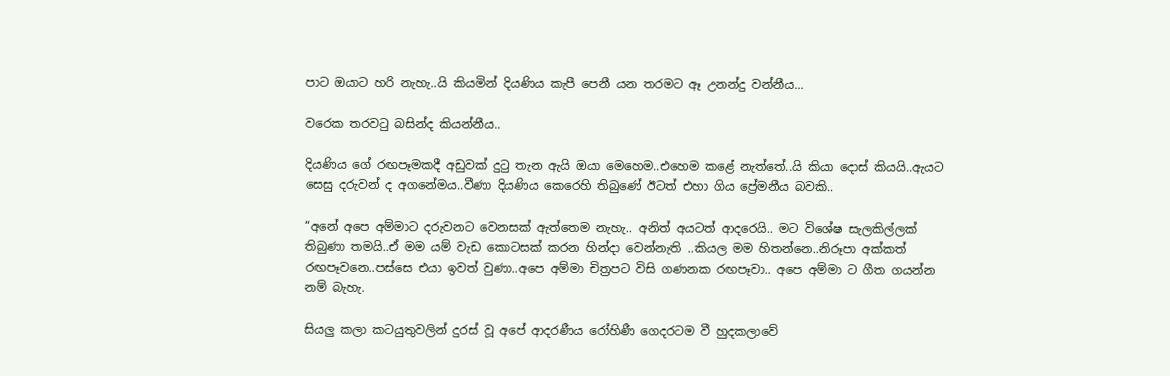පාට ඔයාට හරි නැහැ..යි කියමින් දියණිය කැපී පෙනී යන තරමට ඈ උනන්දු වන්නීය...

වරෙක තරවටු බසින්ද කියන්නීය..

දියණිය ගේ රඟපෑමකදී අඩුවක් දුටු තැන ඇයි ඔයා මෙහෙම..එහෙම කළේ නැත්තේ..යි කියා දොස් කියයි..ඇයට සෙසු දරුවන් ද අගනේමය..වීණා දියණිය කෙරෙහි තිබුණේ ඊටත් එහා ගිය ප්‍රේමනීය බවකි..

“අනේ අපෙ අම්මාට දරුවනට වෙනසක් ඇත්තෙම නැහැ.. අනිත් අයටත් ආදරෙයි.. මට විශේෂ සැලකිල්ලක් තිබුණා තමයි..ඒ මම යම් වැඩ කොටසක් කරන හින්දා වෙන්නැති ..කියල මම හිතන්නෙ..නිරූපා අක්කත් රඟපෑවනෙ..පස්සෙ එයා ඉවත් වුණා..අපෙ අම්මා චිත්‍රපට විසි ගණනක රඟපෑවා.. අපෙ අම්මා ට ගීත ගයන්න නම් බැහැ.

සියලු කලා කටයුතුවලින් දුරස් වූ අපේ ආදරණීය රෝහිණී ගෙදරටම වී හුදකලාවේ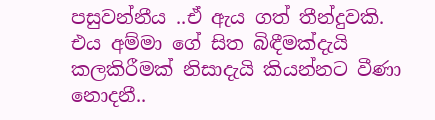පසුවන්නීය ..ඒ ඇය ගත් තීන්දුවකි. එය අම්මා ගේ සිත බිඳීමක්දැයි කලකිරීමක් නිසාදැයි කියන්නට වීණා නොදනී..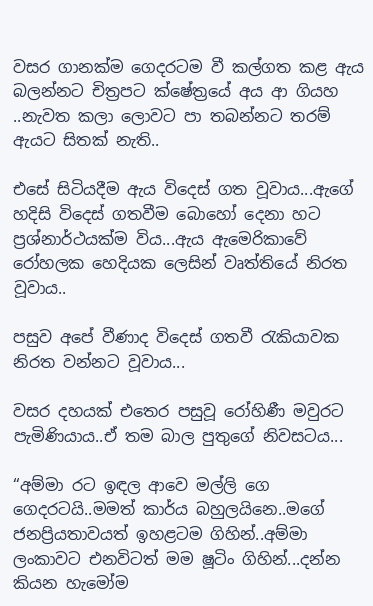වසර ගානක්ම ගෙදරටම වී කල්ගත කළ ඇය බලන්නට චිත්‍රපට ක්ෂේත්‍රයේ අය ආ ගියහ ..නැවත කලා ලොවට පා තබන්නට තරම් ඇයට සිතක් නැති..

එසේ සිටියදීම ඇය විදෙස් ගත වූවාය...ඇගේ හදිසි විදෙස් ගතවීම බොහෝ දෙනා හට ප්‍රශ්නාර්ථයක්ම විය...ඇය ඇමෙරිකාවේ රෝහලක හෙදියක ලෙසින් වෘත්තියේ නිරත වූවාය..

පසුව අපේ වීණාද විදෙස් ගතවී රැකියාවක නිරත වන්නට වූවාය...

වසර දහයක් එතෙර පසුවූ රෝහිණී මවුරට පැමිණියාය..ඒ තම බාල පුතුගේ නිවසටය...

“අම්මා රට ඉඳල ආවෙ මල්ලි ගෙ ගෙදරටයි..මමත් කාර්ය බහුලයිනෙ..මගේ ජනප්‍රියතාවයත් ඉහළටම ගිහින්..අම්මා ලංකාවට එනවිටත් මම ෂූටිං ගිහින්...දන්න කියන හැමෝම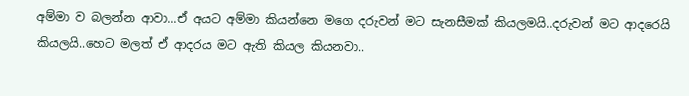අම්මා ව බලන්න ආවා...ඒ අයට අම්මා කියන්නෙ මගෙ දරුවන් මට සැනසීමක් කියලමයි..දරුවන් මට ආදරෙයි කියලයි..හෙට මලත් ඒ ආදරය මට ඇති කියල කියනවා..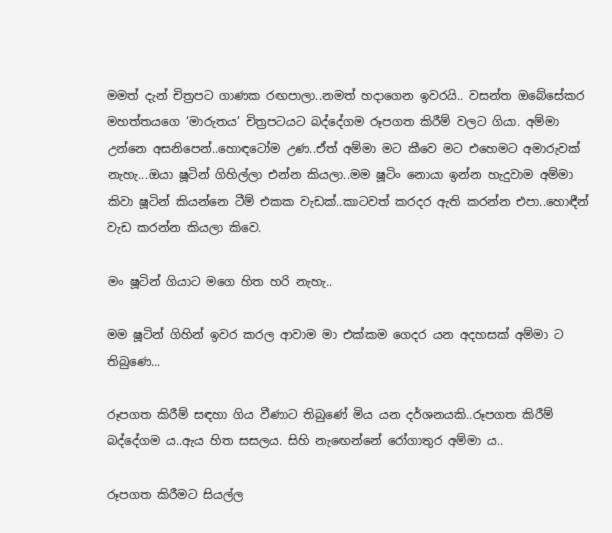මමත් දැන් චිත්‍රපට ගාණක රඟපාලා..නමත් හදාගෙන ඉවරයි.. වසන්ත ඔබේසේකර මහත්තයගෙ ‘මාරුතය’ චිත්‍රපටයට බද්දේගම රූපගත කිරීම් වලට ගියා. අම්මා උන්නෙ අසනිපෙන්..හොඳටෝම උණ..ඒත් අම්මා මට කීවෙ මට එහෙමට අමාරුවක් නැහැ...ඔයා ෂූටින් ගිහිල්ලා එන්න කියලා..මම ෂූටිං නොයා ඉන්න හැදුවාම අම්මා කිවා ෂූටින් කියන්නෙ ටීම් එකක වැඩක්..කාටවත් කරදර ඇති කරන්න එපා..හොඳීන් වැඩ කරන්න කියලා කිවෙ.

මං ෂූටින් ගියාට මගෙ හිත හරි නැහැ..

මම ෂූටින් ගිහින් ඉවර කරල ආවාම මා එක්කම ගෙදර යන අදහසක් අම්මා ට තිබුණෙ...

රූපගත කිරීම් සඳහා ගිය වීණාට තිබුණේ මිය යන දර්ශනයකි..රූපගත කිරීම් බද්දේගම ය..ඇය හිත සසලය. සිහි නැඟෙන්නේ රෝගාතුර අම්මා ය..

රූපගත කිරීමට සියල්ල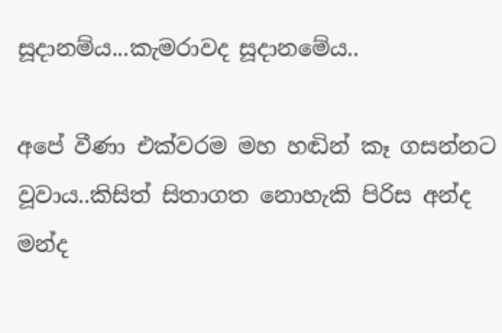සූදානම්ය...කැමරාවද සූදානමේය..

අපේ වීණා එක්වරම මහ හඬින් කෑ ගසන්නට වූවාය..කිසිත් සිතාගත නොහැකි පිරිස අන්ද මන්ද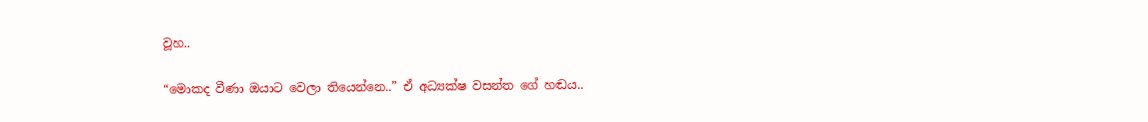වූහ..

“මොකද වීණා ඔයාට වෙලා තියෙන්නෙ..” ඒ අධ්‍යක්ෂ වසන්ත ගේ හඬය..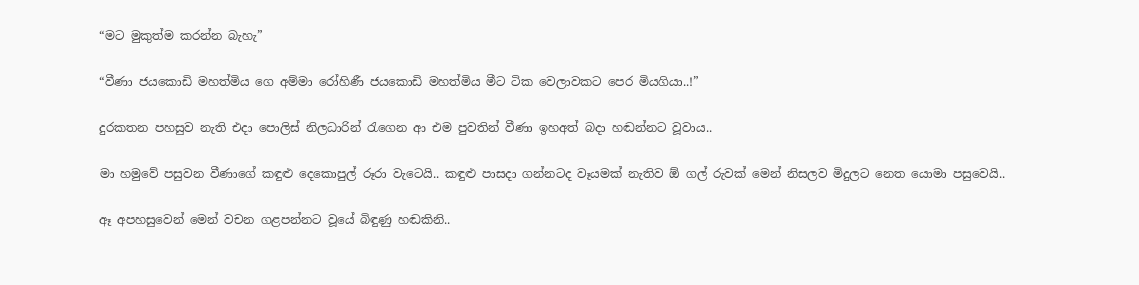“මට මුකුත්ම කරන්න බැහැ”

“වීණා ජයකොඩි මහත්මිය ගෙ අම්මා රෝහිණී ජයකොඩි මහත්මිය මීට ටික වෙලාවකට පෙර මියගියා..!”

දුරකතන පහසුව නැති එදා පොලිස් නිලධාරින් රැගෙන ආ එම පුවතින් වීණා ඉහඅත් බදා හඬන්නට වූවාය..

මා හමුවේ පසුවන වීණාගේ කඳුළු දෙකොපුල් රූරා වැටෙයි.. කඳුළු පාසදා ගන්නටද වෑයමක් නැතිව ඕ ගල් රුවක් මෙන් නිසලව මිදුලට නෙත යොමා පසුවෙයි..

ඈ අපහසුවෙන් මෙන් වචන ගළපන්නට වූයේ බිඳුණු හඬකිනි..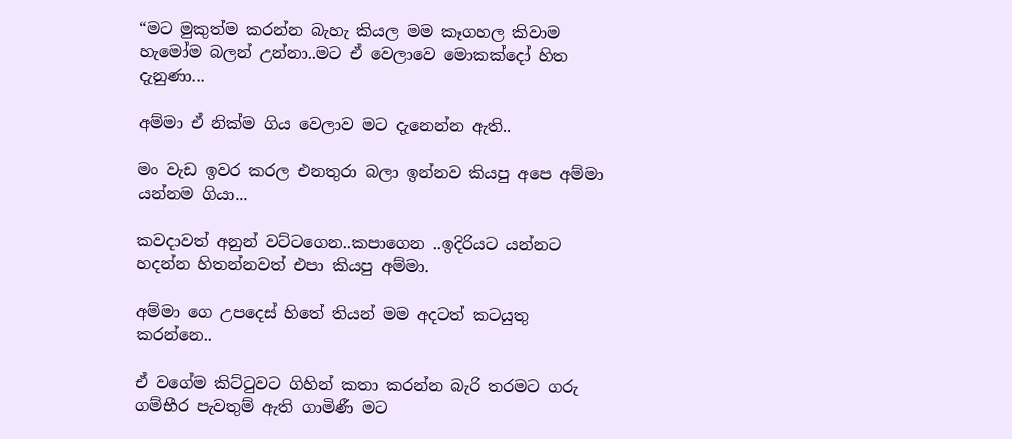“මට මුකුත්ම කරන්න බැහැ කියල මම කෑගහල කිවාම හැමෝම බලන් උන්නා..මට ඒ වෙලාවෙ මොකක්දෝ හිත දැනුණා...

අම්මා ඒ නික්ම ගිය වෙලාව මට දැනෙන්න ඇති..

මං වැඩ ඉවර කරල එනතුරා බලා ඉන්නව කියපු අපෙ අම්මා යන්නම ගියා...

කවදාවත් අනුන් වට්ටගෙන..කපාගෙන ..ඉදිරියට යන්නට හදන්න හිතන්නවත් එපා කියපු අම්මා.

අම්මා ගෙ උපදෙස් හිතේ තියන් මම අදටත් කටයුතු කරන්නෙ..

ඒ වගේම කිට්ටුවට ගිහින් කතා කරන්න බැරි තරමට ගරු ගම්භීර පැවතුම් ඇති ගාමිණී මට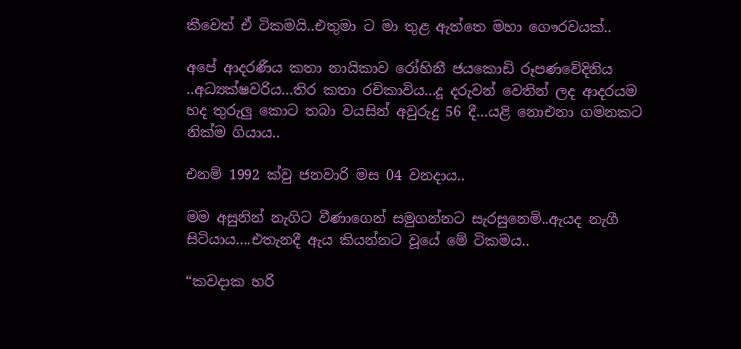කීවෙත් ඒ ටිකමයි..එතුමා ට මා තුළ ඇත්තෙ මහා ගෞරවයක්..

අපේ ආදරණීය කතා නායිකාව රෝහිනී ජයකොඩි රූපණවේදිනිය ..අධ්‍යක්ෂවරිය...තිර කතා රචිකාවිය...දූ දරුවන් වෙතින් ලද ආදරයම හද තුරුලු කොට තබා වයසින් අවුරුදු 56 දී...යළි නොඑනා ගමනකට නික්ම ගියාය..

එනම් 1992 ක්වු ජනවාරි මස 04 වනදාය..

මම අසුනින් නැගිට වීණාගෙන් සමුගන්නට සැරසුනෙමි..ඇයද නැගී සිටියාය....එතැනදී ඇය කියන්නට වූයේ මේ ටිකමය..

“කවදාක හරි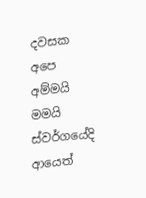දවසක අපෙ අම්මයි මමයි ස්වර්ගයේදි ආයෙත්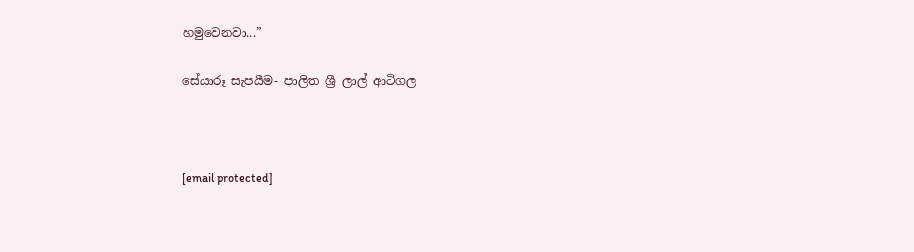හමුවෙනවා...”

සේයාරූ සැපයීම- පාලිත ශ්‍රී ලාල් ආටිගල



[email protected]